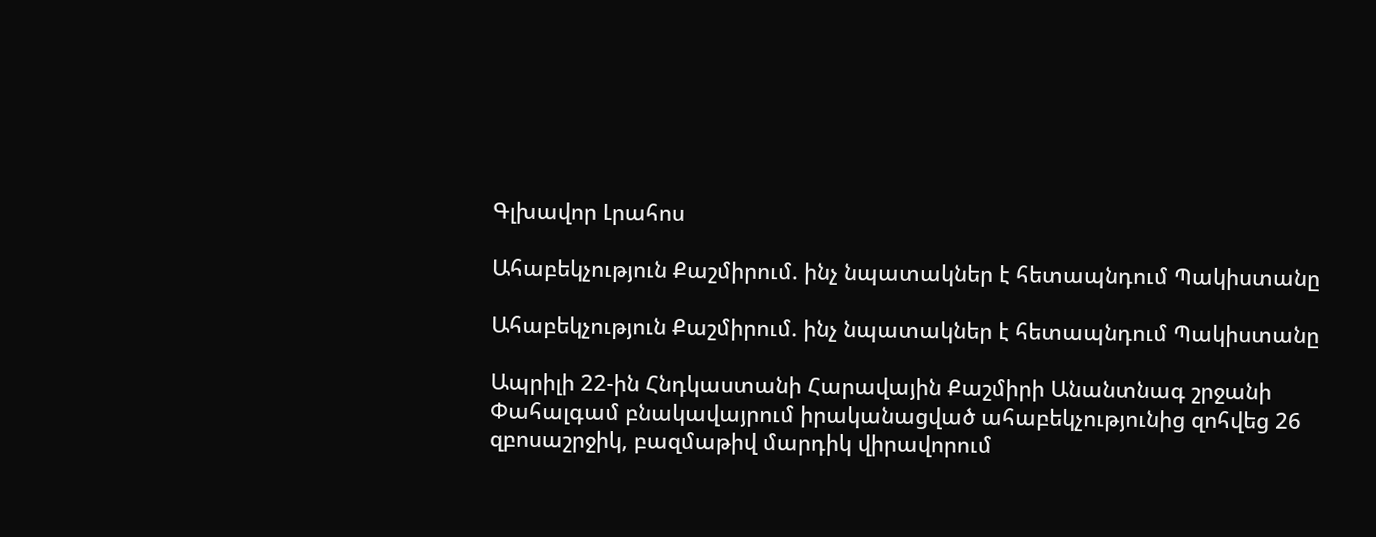Գլխավոր Լրահոս

Ահաբեկչություն Քաշմիրում. ինչ նպատակներ է հետապնդում Պակիստանը

Ահաբեկչություն Քաշմիրում. ինչ նպատակներ է հետապնդում Պակիստանը

Ապրիլի 22-ին Հնդկաստանի Հարավային Քաշմիրի Անանտնագ շրջանի Փահալգամ բնակավայրում իրականացված ահաբեկչությունից զոհվեց 26 զբոսաշրջիկ, բազմաթիվ մարդիկ վիրավորում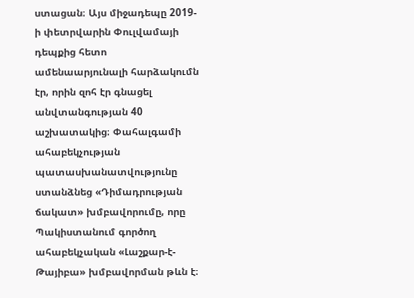ստացան։ Այս միջադեպը 2019-ի փետրվարին Փուլվամայի դեպքից հետո ամենաարյունալի հարձակումն էր, որին զոհ էր գնացել անվտանգության 40 աշխատակից։ Փահալգամի ահաբեկչության պատասխանատվությունը ստանձնեց «Դիմադրության ճակատ» խմբավորումը, որը Պակիստանում գործող ահաբեկչական «Լաշքար-է-Թայիբա» խմբավորման թևն է։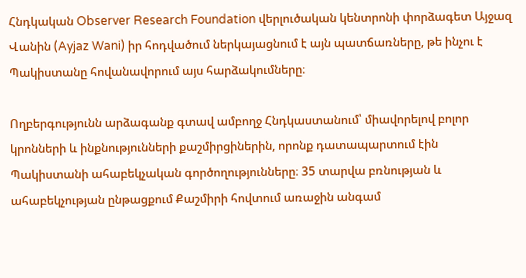Հնդկական Observer Research Foundation վերլուծական կենտրոնի փորձագետ Այջազ Վանին (Ayjaz Wani) իր հոդվածում ներկայացնում է այն պատճառները, թե ինչու է Պակիստանը հովանավորում այս հարձակումները։

Ողբերգությունն արձագանք գտավ ամբողջ Հնդկաստանում՝ միավորելով բոլոր կրոնների և ինքնությունների քաշմիրցիներին, որոնք դատապարտում էին Պակիստանի ահաբեկչական գործողությունները։ 35 տարվա բռնության և ահաբեկչության ընթացքում Քաշմիրի հովտում առաջին անգամ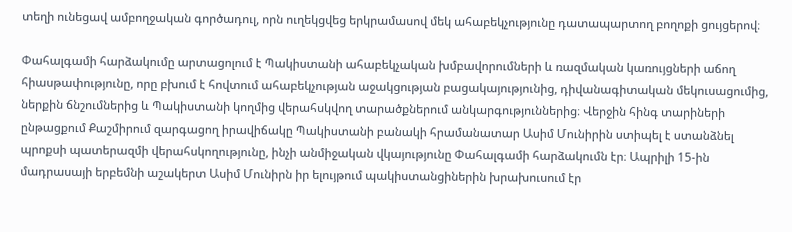տեղի ունեցավ ամբողջական գործադուլ, որն ուղեկցվեց երկրամասով մեկ ահաբեկչությունը դատապարտող բողոքի ցույցերով։

Փահալգամի հարձակումը արտացոլում է Պակիստանի ահաբեկչական խմբավորումների և ռազմական կառույցների աճող հիասթափությունը, որը բխում է հովտում ահաբեկչության աջակցության բացակայությունից, դիվանագիտական մեկուսացումից, ներքին ճնշումներից և Պակիստանի կողմից վերահսկվող տարածքներում անկարգություններից։ Վերջին հինգ տարիների ընթացքում Քաշմիրում զարգացող իրավիճակը Պակիստանի բանակի հրամանատար Ասիմ Մունիրին ստիպել է ստանձնել պրոքսի պատերազմի վերահսկողությունը, ինչի անմիջական վկայությունը Փահալգամի հարձակումն էր։ Ապրիլի 15-ին մադրասայի երբեմնի աշակերտ Ասիմ Մունիրն իր ելույթում պակիստանցիներին խրախուսում էր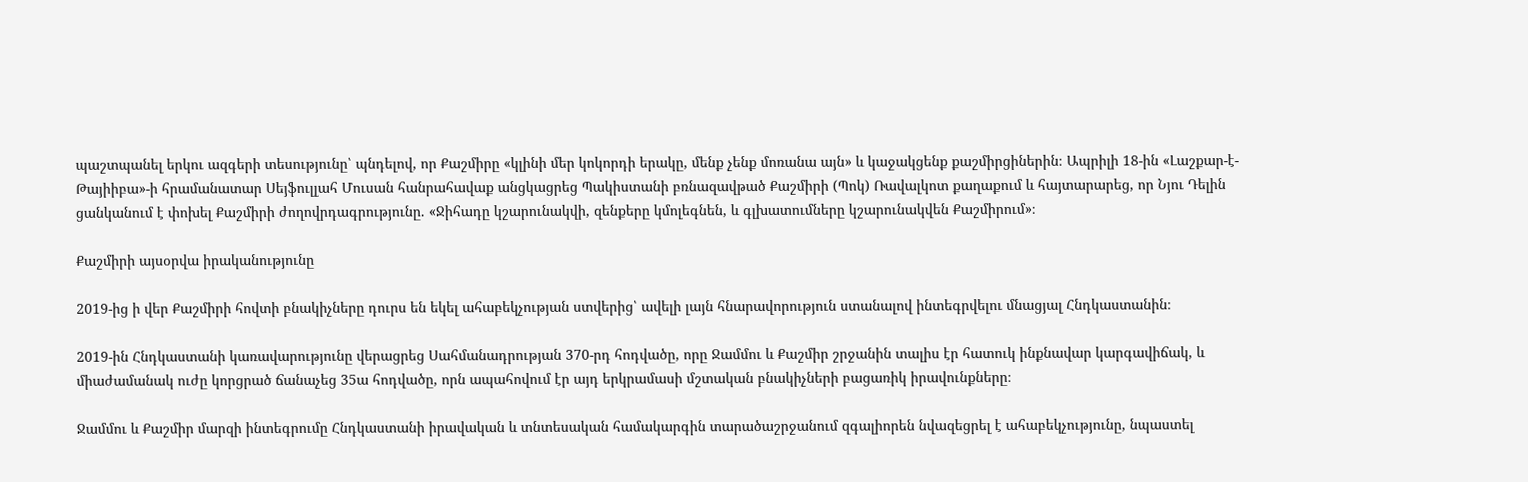պաշտպանել երկու ազգերի տեսությունը՝ պնդելով, որ Քաշմիրը «կլինի մեր կոկորդի երակը, մենք չենք մոռանա այն» և կաջակցենք քաշմիրցիներին։ Ապրիլի 18-ին «Լաշքար-է-Թայիիբա»-ի հրամանատար Սեյֆուլլահ Մուսան հանրահավաք անցկացրեց Պակիստանի բռնազավթած Քաշմիրի (Պոկ) Ռավալկոտ քաղաքում և հայտարարեց, որ Նյու Դելին ցանկանում է փոխել Քաշմիրի ժողովրդագրությունը. «Ջիհադը կշարունակվի, զենքերը կմոլեգնեն, և գլխատումները կշարունակվեն Քաշմիրում»։

Քաշմիրի այսօրվա իրականությունը

2019-ից ի վեր Քաշմիրի հովտի բնակիչները դուրս են եկել ահաբեկչության ստվերից՝ ավելի լայն հնարավորություն ստանալով ինտեգրվելու մնացյալ Հնդկաստանին։

2019-ին Հնդկաստանի կառավարությունը վերացրեց Սահմանադրության 370-րդ հոդվածը, որը Ջամմու և Քաշմիր շրջանին տալիս էր հատուկ ինքնավար կարգավիճակ, և միաժամանակ ուժը կորցրած ճանաչեց 35ա հոդվածը, որն ապահովում էր այդ երկրամասի մշտական բնակիչների բացառիկ իրավունքները։

Ջամմու և Քաշմիր մարզի ինտեգրումը Հնդկաստանի իրավական և տնտեսական համակարգին տարածաշրջանում զգալիորեն նվազեցրել է ահաբեկչությունը, նպաստել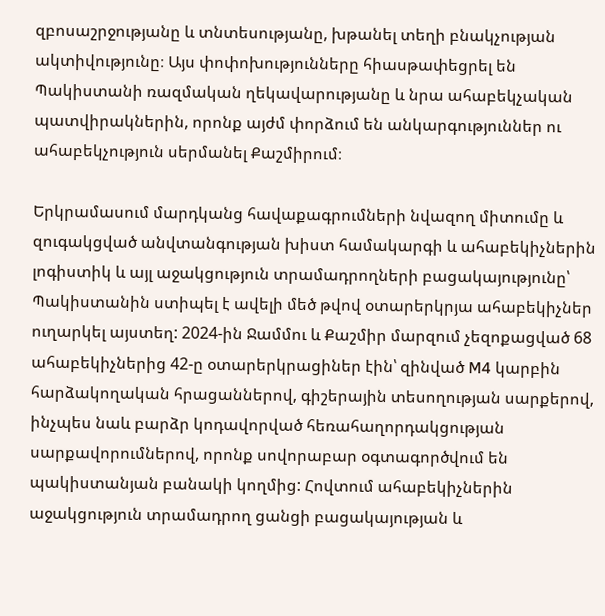զբոսաշրջությանը և տնտեսությանը, խթանել տեղի բնակչության ակտիվությունը։ Այս փոփոխությունները հիասթափեցրել են Պակիստանի ռազմական ղեկավարությանը և նրա ահաբեկչական պատվիրակներին, որոնք այժմ փորձում են անկարգություններ ու ահաբեկչություն սերմանել Քաշմիրում։

Երկրամասում մարդկանց հավաքագրումների նվազող միտումը և զուգակցված անվտանգության խիստ համակարգի և ահաբեկիչներին լոգիստիկ և այլ աջակցություն տրամադրողների բացակայությունը՝ Պակիստանին ստիպել է ավելի մեծ թվով օտարերկրյա ահաբեկիչներ ուղարկել այստեղ: 2024-ին Ջամմու և Քաշմիր մարզում չեզոքացված 68 ահաբեկիչներից 42-ը օտարերկրացիներ էին՝ զինված M4 կարբին հարձակողական հրացաններով, գիշերային տեսողության սարքերով, ինչպես նաև բարձր կոդավորված հեռահաղորդակցության սարքավորումներով, որոնք սովորաբար օգտագործվում են պակիստանյան բանակի կողմից: Հովտում ահաբեկիչներին աջակցություն տրամադրող ցանցի բացակայության և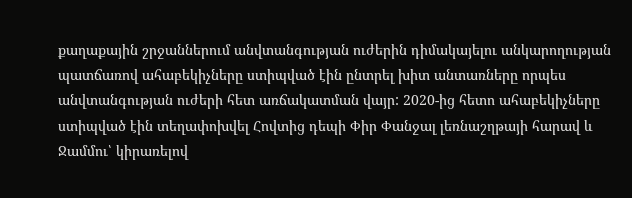քաղաքային շրջաններում անվտանգության ուժերին դիմակայելու անկարողության պատճառով ահաբեկիչները ստիպված էին ընտրել խիտ անտառները որպես անվտանգության ուժերի հետ առճակատման վայր: 2020-ից հետո ահաբեկիչները ստիպված էին տեղափոխվել Հովտից դեպի Փիր Փանջալ լեռնաշղթայի հարավ և Ջամմու՝ կիրառելով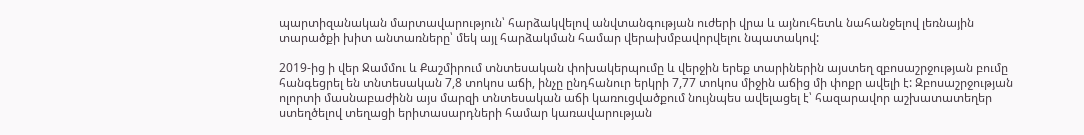պարտիզանական մարտավարություն՝ հարձակվելով անվտանգության ուժերի վրա և այնուհետև նահանջելով լեռնային տարածքի խիտ անտառները՝ մեկ այլ հարձակման համար վերախմբավորվելու նպատակով:

2019-ից ի վեր Ջամմու և Քաշմիրում տնտեսական փոխակերպումը և վերջին երեք տարիներին այստեղ զբոսաշրջության բումը հանգեցրել են տնտեսական 7,8 տոկոս աճի, ինչը ընդհանուր երկրի 7,77 տոկոս միջին աճից մի փոքր ավելի է: Զբոսաշրջության ոլորտի մասնաբաժինն այս մարզի տնտեսական աճի կառուցվածքում նույնպես ավելացել է՝ հազարավոր աշխատատեղեր ստեղծելով տեղացի երիտասարդների համար կառավարության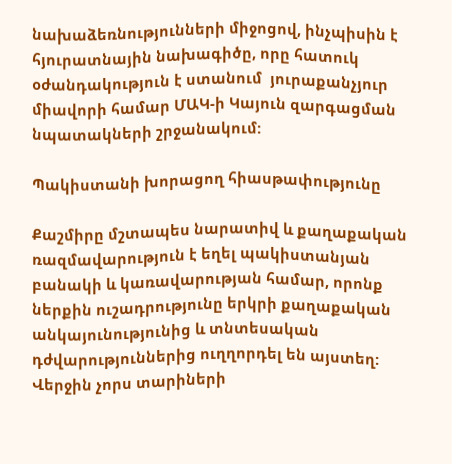նախաձեռնությունների միջոցով, ինչպիսին է հյուրատնային նախագիծը, որը հատուկ օժանդակություն է ստանում  յուրաքանչյուր միավորի համար ՄԱԿ-ի Կայուն զարգացման նպատակների շրջանակում:

Պակիստանի խորացող հիասթափությունը

Քաշմիրը մշտապես նարատիվ և քաղաքական ռազմավարություն է եղել պակիստանյան բանակի և կառավարության համար, որոնք ներքին ուշադրությունը երկրի քաղաքական անկայունությունից և տնտեսական դժվարություններից ուղղորդել են այստեղ: Վերջին չորս տարիների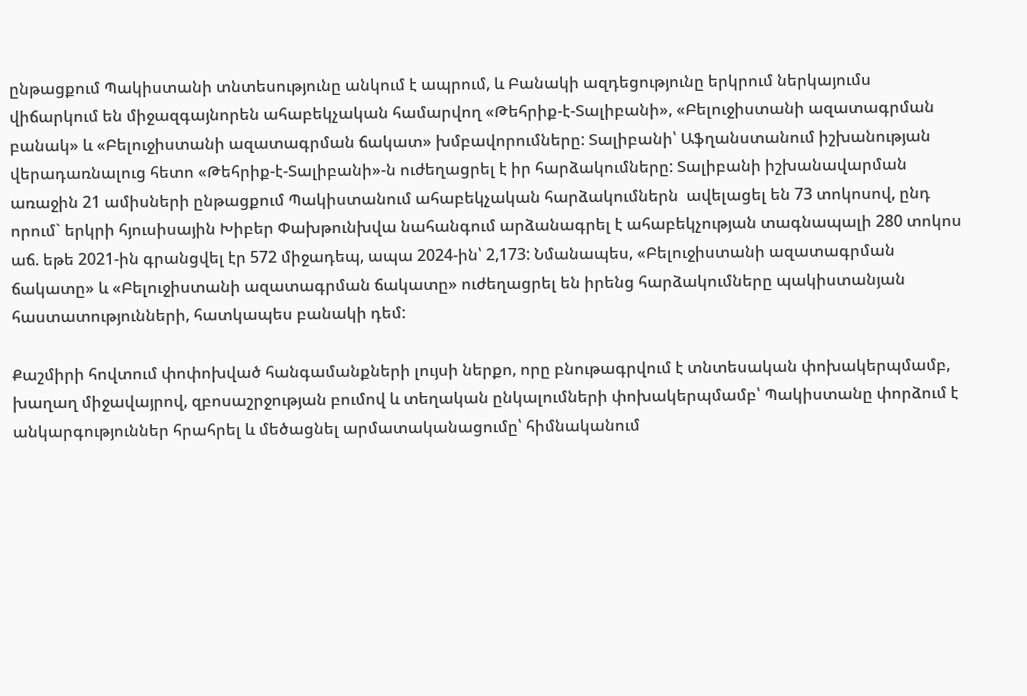ընթացքում Պակիստանի տնտեսությունը անկում է ապրում, և Բանակի ազդեցությունը երկրում ներկայումս վիճարկում են միջազգայնորեն ահաբեկչական համարվող «Թեհրիք-է-Տալիբանի», «Բելուջիստանի ազատագրման բանակ» և «Բելուջիստանի ազատագրման ճակատ» խմբավորումները: Տալիբանի՝ Աֆղանստանում իշխանության վերադառնալուց հետո «Թեհրիք-է-Տալիբանի»-ն ուժեղացրել է իր հարձակումները: Տալիբանի իշխանավարման առաջին 21 ամիսների ընթացքում Պակիստանում ահաբեկչական հարձակումներն  ավելացել են 73 տոկոսով, ընդ որում` երկրի հյուսիսային Խիբեր Փախթունխվա նահանգում արձանագրել է ահաբեկչության տագնապալի 280 տոկոս աճ. եթե 2021-ին գրանցվել էր 572 միջադեպ, ապա 2024-ին՝ 2,173: Նմանապես, «Բելուջիստանի ազատագրման ճակատը» և «Բելուջիստանի ազատագրման ճակատը» ուժեղացրել են իրենց հարձակումները պակիստանյան հաստատությունների, հատկապես բանակի դեմ:

Քաշմիրի հովտում փոփոխված հանգամանքների լույսի ներքո, որը բնութագրվում է տնտեսական փոխակերպմամբ, խաղաղ միջավայրով, զբոսաշրջության բումով և տեղական ընկալումների փոխակերպմամբ՝ Պակիստանը փորձում է անկարգություններ հրահրել և մեծացնել արմատականացումը՝ հիմնականում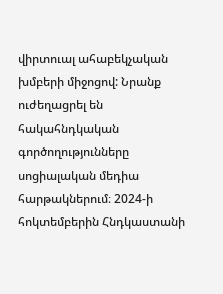վիրտուալ ահաբեկչական խմբերի միջոցով: Նրանք ուժեղացրել են հակահնդկական գործողությունները սոցիալական մեդիա հարթակներում։ 2024-ի հոկտեմբերին Հնդկաստանի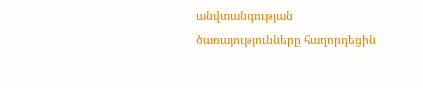անվտանգության ծառայությունները հաղորդեցին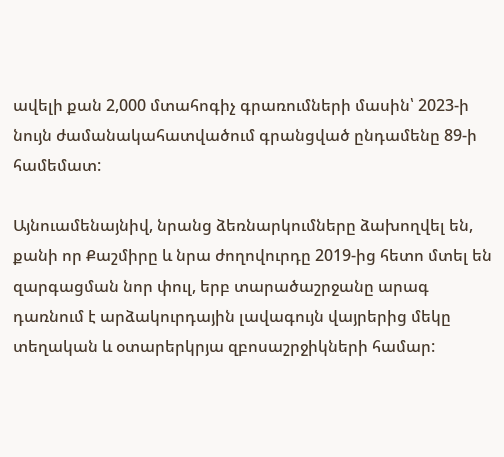ավելի քան 2,000 մտահոգիչ գրառումների մասին՝ 2023-ի նույն ժամանակահատվածում գրանցված ընդամենը 89-ի համեմատ:

Այնուամենայնիվ, նրանց ձեռնարկումները ձախողվել են, քանի որ Քաշմիրը և նրա ժողովուրդը 2019-ից հետո մտել են զարգացման նոր փուլ, երբ տարածաշրջանը արագ դառնում է արձակուրդային լավագույն վայրերից մեկը տեղական և օտարերկրյա զբոսաշրջիկների համար: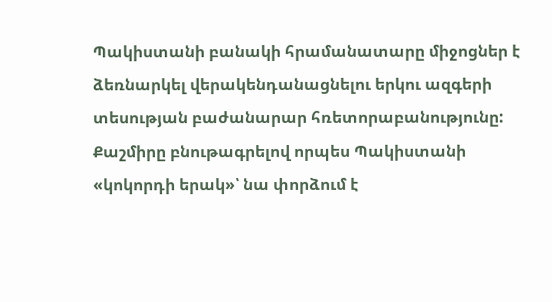Պակիստանի բանակի հրամանատարը միջոցներ է ձեռնարկել վերակենդանացնելու երկու ազգերի տեսության բաժանարար հռետորաբանությունը: Քաշմիրը բնութագրելով որպես Պակիստանի «կոկորդի երակ»՝ նա փորձում է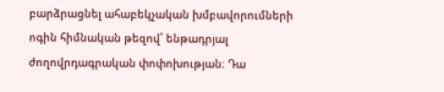բարձրացնել ահաբեկչական խմբավորումների ոգին հիմնական թեզով՝ ենթադրյալ ժողովրդագրական փոփոխության։ Դա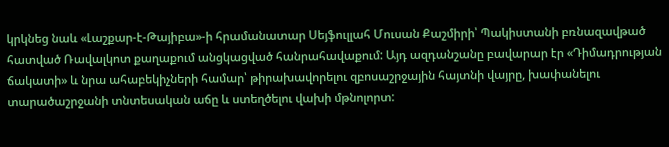կրկնեց նաև «Լաշքար-է-Թայիբա»-ի հրամանատար Սեյֆուլլահ Մուսան Քաշմիրի՝ Պակիստանի բռնազավթած հատված Ռավալկոտ քաղաքում անցկացված հանրահավաքում: Այդ ազդանշանը բավարար էր «Դիմադրության ճակատի» և նրա ահաբեկիչների համար՝ թիրախավորելու զբոսաշրջային հայտնի վայրը, խափանելու տարածաշրջանի տնտեսական աճը և ստեղծելու վախի մթնոլորտ: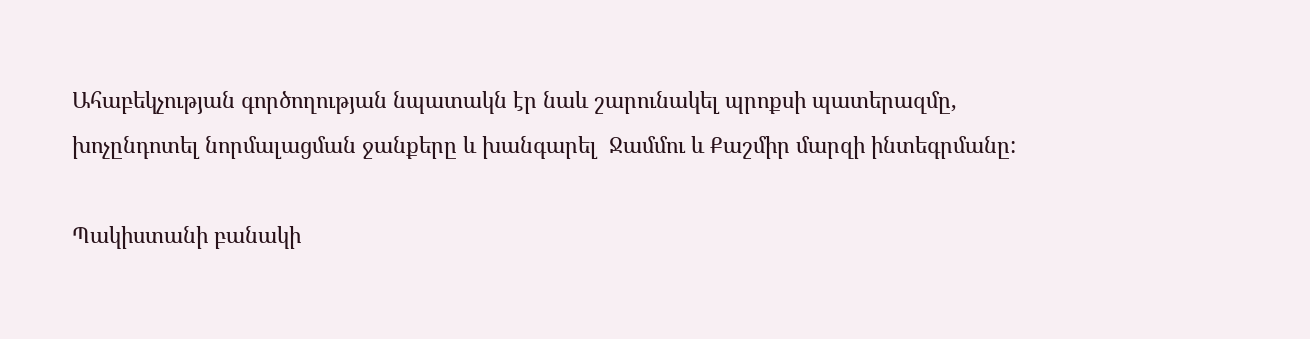Ահաբեկչության գործողության նպատակն էր նաև շարունակել պրոքսի պատերազմը, խոչընդոտել նորմալացման ջանքերը և խանգարել  Ջամմու և Քաշմիր մարզի ինտեգրմանը:

Պակիստանի բանակի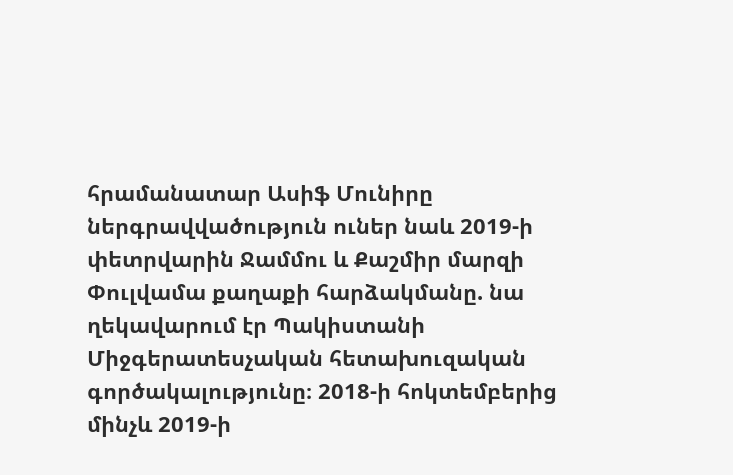հրամանատար Ասիֆ Մունիրը ներգրավվածություն ուներ նաև 2019-ի փետրվարին Ջամմու և Քաշմիր մարզի Փուլվամա քաղաքի հարձակմանը. նա ղեկավարում էր Պակիստանի Միջգերատեսչական հետախուզական գործակալությունը։ 2018-ի հոկտեմբերից մինչև 2019-ի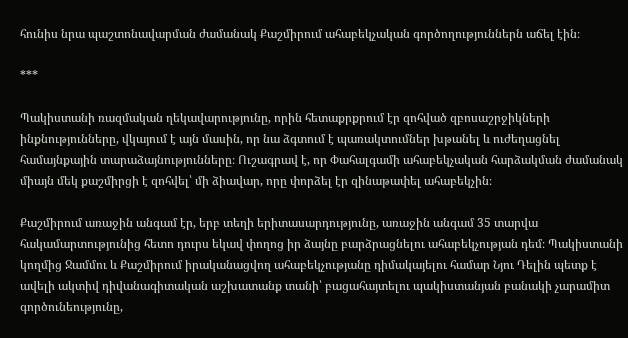հունիս նրա պաշտոնավարման ժամանակ Քաշմիրում ահաբեկչական գործողություններն աճել էին։

***

Պակիստանի ռազմական ղեկավարությունը, որին հետաքրքրում էր զոհված զբոսաշրջիկների ինքնությունները, վկայում է այն մասին, որ նա ձգտում է պառակտումներ խթանել և ուժեղացնել համայնքային տարաձայնությունները։ Ուշագրավ է, որ Փահալգամի ահաբեկչական հարձակման ժամանակ միայն մեկ քաշմիրցի է զոհվել՝ մի ձիավար, որը փորձել էր զինաթափել ահաբեկչին։

Քաշմիրում առաջին անգամ էր, երբ տեղի երիտասարդությունը, առաջին անգամ 35 տարվա հակամարտությունից հետո դուրս եկավ փողոց իր ձայնը բարձրացնելու ահաբեկչության դեմ։ Պակիստանի կողմից Ջամմու և Քաշմիրում իրականացվող ահաբեկչությանը դիմակայելու համար Նյու Դելին պետք է ավելի ակտիվ դիվանագիտական աշխատանք տանի՝ բացահայտելու պակիստանյան բանակի չարամիտ գործունեությունը,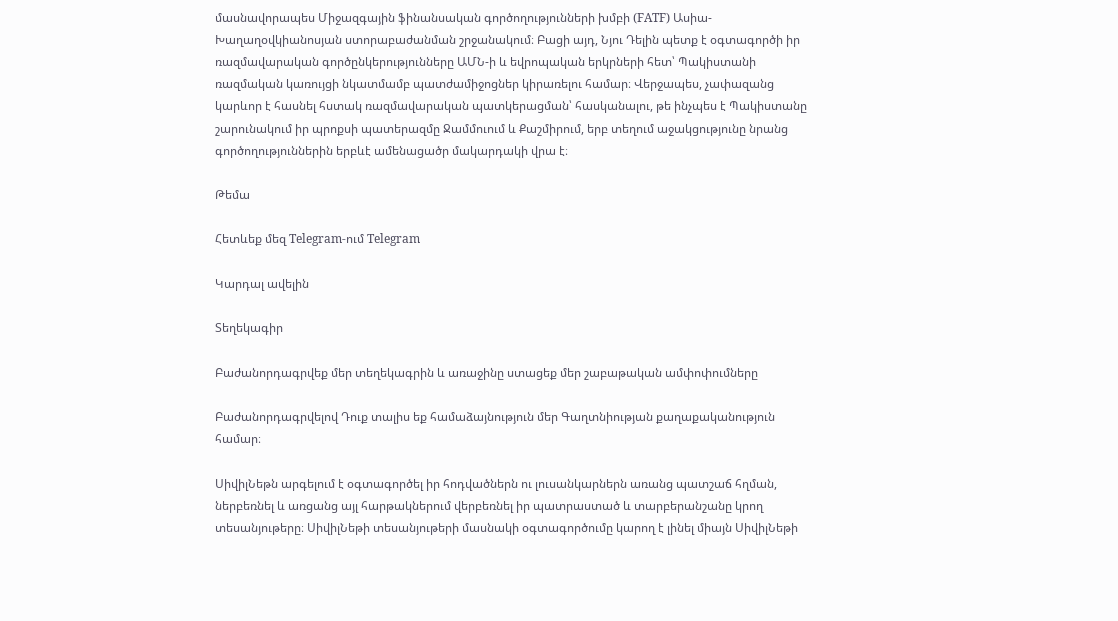մասնավորապես Միջազգային ֆինանսական գործողությունների խմբի (FATF) Ասիա-Խաղաղօվկիանոսյան ստորաբաժանման շրջանակում։ Բացի այդ, Նյու Դելին պետք է օգտագործի իր ռազմավարական գործընկերությունները ԱՄՆ-ի և եվրոպական երկրների հետ՝ Պակիստանի ռազմական կառույցի նկատմամբ պատժամիջոցներ կիրառելու համար։ Վերջապես, չափազանց կարևոր է հասնել հստակ ռազմավարական պատկերացման՝ հասկանալու, թե ինչպես է Պակիստանը շարունակում իր պրոքսի պատերազմը Ջամմուում և Քաշմիրում, երբ տեղում աջակցությունը նրանց գործողություններին երբևէ ամենացածր մակարդակի վրա է։

Թեմա

Հետևեք մեզ Telegram-ում Telegram

Կարդալ ավելին

Տեղեկագիր

Բաժանորդագրվեք մեր տեղեկագրին և առաջինը ստացեք մեր շաբաթական ամփոփումները

Բաժանորդագրվելով Դուք տալիս եք համաձայնություն մեր Գաղտնիության քաղաքականություն համար։

ՍիվիլՆեթն արգելում է օգտագործել իր հոդվածներն ու լուսանկարներն առանց պատշաճ հղման, ներբեռնել և առցանց այլ հարթակներում վերբեռնել իր պատրաստած և տարբերանշանը կրող տեսանյութերը։ ՍիվիլՆեթի տեսանյութերի մասնակի օգտագործումը կարող է լինել միայն ՍիվիլՆեթի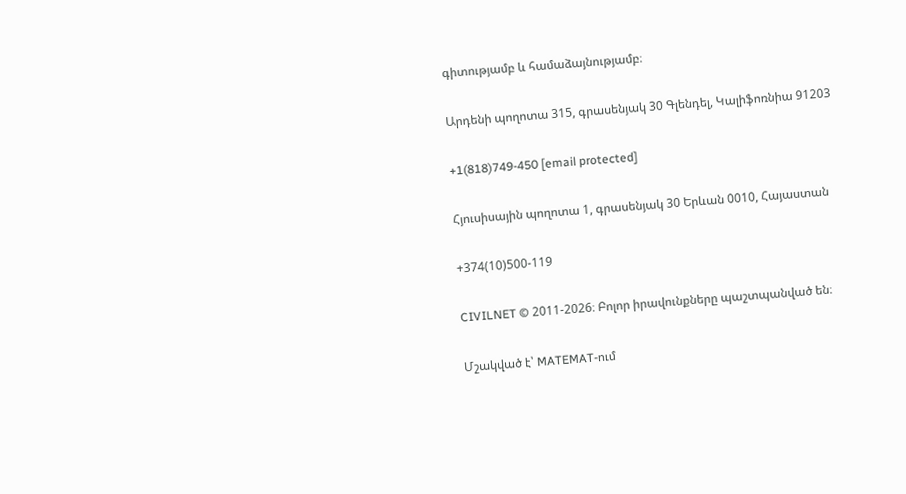գիտությամբ և համաձայնությամբ։

Արդենի պողոտա 315, գրասենյակ 30 Գլենդել, Կալիֆոռնիա 91203

+1(818)749-450 [email protected]

Հյուսիսային պողոտա 1, գրասենյակ 30 Երևան 0010, Հայաստան

+374(10)500-119

CIVILNET © 2011-2026։ Բոլոր իրավունքները պաշտպանված են։

Մշակված է՝ MATEMAT-ում